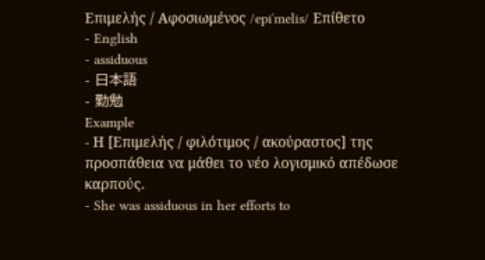Επιμελής / Αφοσιωμένος /epiˈmelis/ Επίθετο
- English
- assiduous
- 日本語
- 勤勉
Example
- Η [Επιμελής / φιλότιμος / ακούραστος] της προσπάθεια να μάθει το νέο λογισμικό απέδωσε καρπούς.
- She was assiduous in her efforts to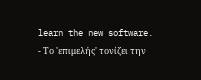learn the new software.
- Το 'επιμελής' τονίζει την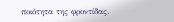ποιότητα της φροντίδας.